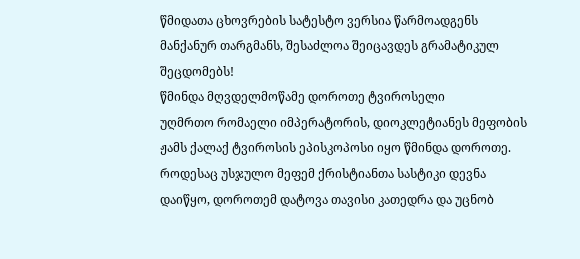წმიდათა ცხოვრების სატესტო ვერსია წარმოადგენს მანქანურ თარგმანს, შესაძლოა შეიცავდეს გრამატიკულ შეცდომებს!
წმინდა მღვდელმოწამე დოროთე ტვიროსელი
უღმრთო რომაელი იმპერატორის, დიოკლეტიანეს მეფობის ჟამს ქალაქ ტვიროსის ეპისკოპოსი იყო წმინდა დოროთე. როდესაც უსჯულო მეფემ ქრისტიანთა სასტიკი დევნა დაიწყო, დოროთემ დატოვა თავისი კათედრა და უცნობ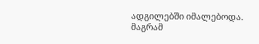ადგილებში იმალებოდა. მაგრამ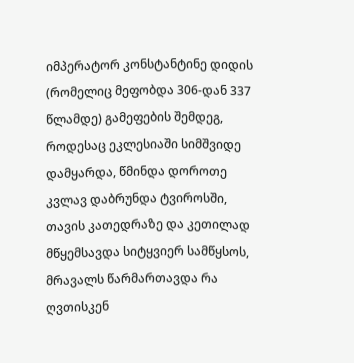იმპერატორ კონსტანტინე დიდის (რომელიც მეფობდა 306-დან 337 წლამდე) გამეფების შემდეგ, როდესაც ეკლესიაში სიმშვიდე დამყარდა, წმინდა დოროთე კვლავ დაბრუნდა ტვიროსში, თავის კათედრაზე და კეთილად მწყემსავდა სიტყვიერ სამწყსოს, მრავალს წარმართავდა რა ღვთისკენ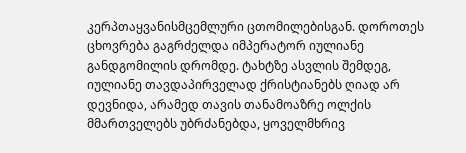კერპთაყვანისმცემლური ცთომილებისგან. დოროთეს ცხოვრება გაგრძელდა იმპერატორ იულიანე განდგომილის დრომდე. ტახტზე ასვლის შემდეგ, იულიანე თავდაპირველად ქრისტიანებს ღიად არ დევნიდა, არამედ თავის თანამოაზრე ოლქის მმართველებს უბრძანებდა, ყოველმხრივ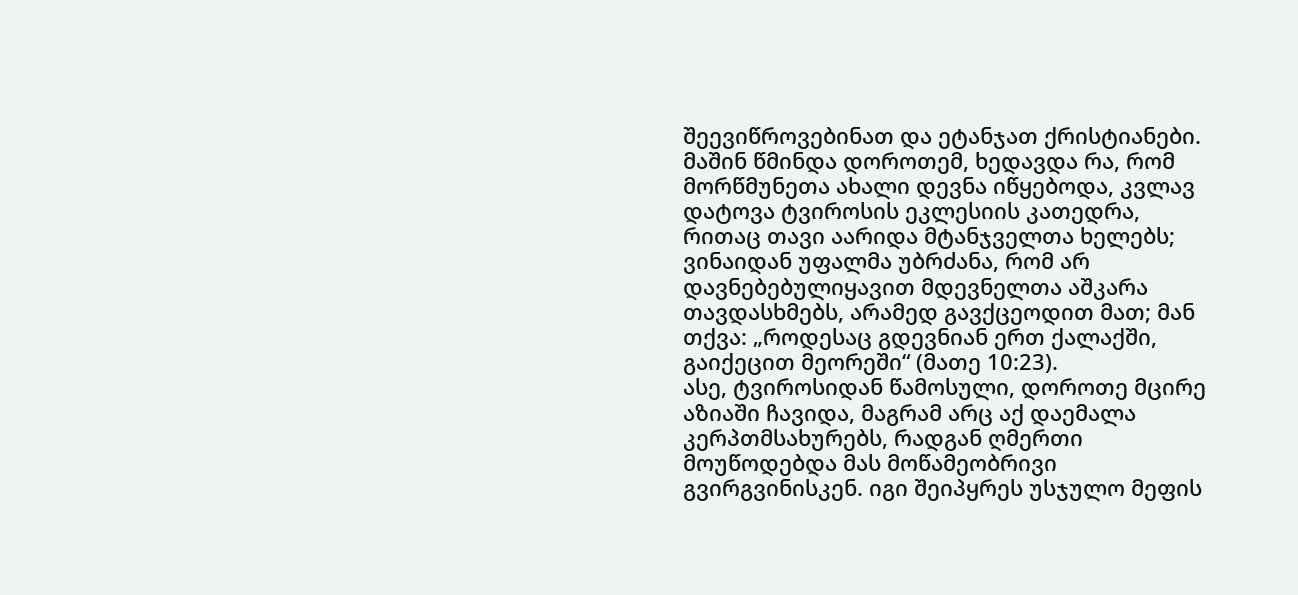შეევიწროვებინათ და ეტანჯათ ქრისტიანები. მაშინ წმინდა დოროთემ, ხედავდა რა, რომ მორწმუნეთა ახალი დევნა იწყებოდა, კვლავ დატოვა ტვიროსის ეკლესიის კათედრა, რითაც თავი აარიდა მტანჯველთა ხელებს; ვინაიდან უფალმა უბრძანა, რომ არ დავნებებულიყავით მდევნელთა აშკარა თავდასხმებს, არამედ გავქცეოდით მათ; მან თქვა: „როდესაც გდევნიან ერთ ქალაქში, გაიქეცით მეორეში“ (მათე 10:23).
ასე, ტვიროსიდან წამოსული, დოროთე მცირე აზიაში ჩავიდა, მაგრამ არც აქ დაემალა კერპთმსახურებს, რადგან ღმერთი მოუწოდებდა მას მოწამეობრივი გვირგვინისკენ. იგი შეიპყრეს უსჯულო მეფის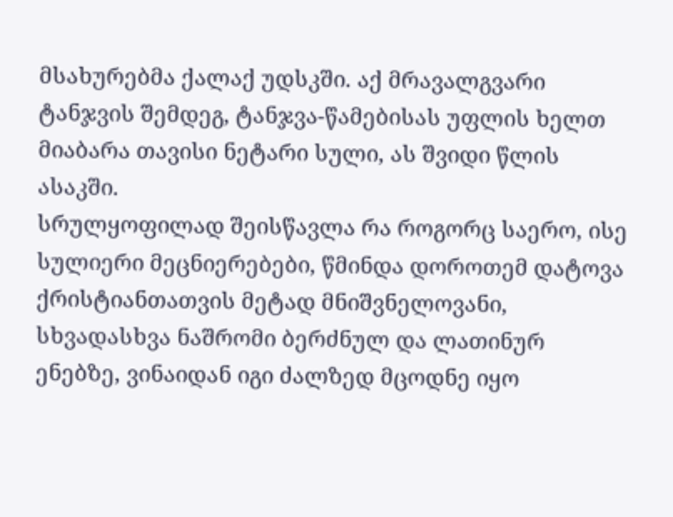მსახურებმა ქალაქ უდსკში. აქ მრავალგვარი ტანჯვის შემდეგ, ტანჯვა-წამებისას უფლის ხელთ მიაბარა თავისი ნეტარი სული, ას შვიდი წლის ასაკში.
სრულყოფილად შეისწავლა რა როგორც საერო, ისე სულიერი მეცნიერებები, წმინდა დოროთემ დატოვა ქრისტიანთათვის მეტად მნიშვნელოვანი, სხვადასხვა ნაშრომი ბერძნულ და ლათინურ ენებზე, ვინაიდან იგი ძალზედ მცოდნე იყო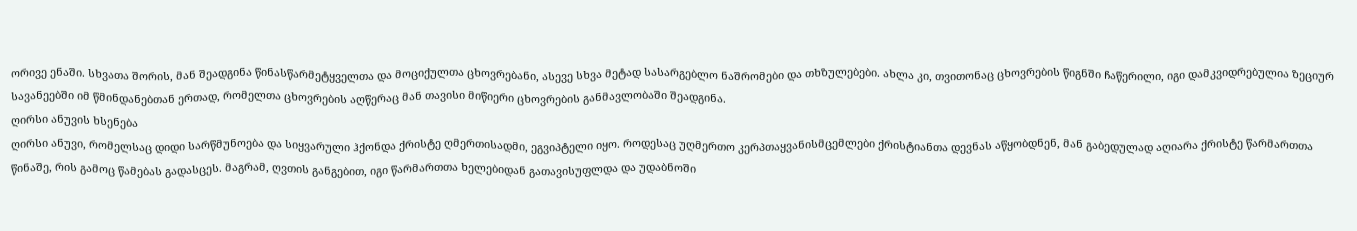ორივე ენაში. სხვათა შორის, მან შეადგინა წინასწარმეტყველთა და მოციქულთა ცხოვრებანი, ასევე სხვა მეტად სასარგებლო ნაშრომები და თხზულებები. ახლა კი, თვითონაც ცხოვრების წიგნში ჩაწერილი, იგი დამკვიდრებულია ზეციურ სავანეებში იმ წმინდანებთან ერთად, რომელთა ცხოვრების აღწერაც მან თავისი მიწიერი ცხოვრების განმავლობაში შეადგინა.
ღირსი ანუვის ხსენება
ღირსი ანუვი, რომელსაც დიდი სარწმუნოება და სიყვარული ჰქონდა ქრისტე ღმერთისადმი, ეგვიპტელი იყო. როდესაც უღმერთო კერპთაყვანისმცემლები ქრისტიანთა დევნას აწყობდნენ, მან გაბედულად აღიარა ქრისტე წარმართთა წინაშე, რის გამოც წამებას გადასცეს. მაგრამ, ღვთის განგებით, იგი წარმართთა ხელებიდან გათავისუფლდა და უდაბნოში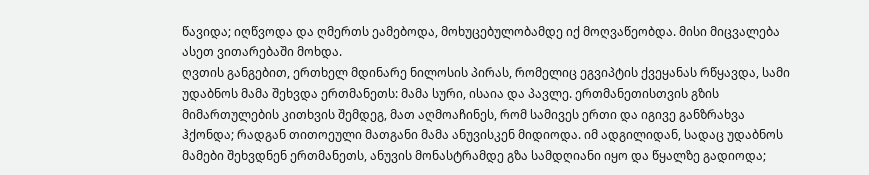წავიდა; იღწვოდა და ღმერთს ეამებოდა, მოხუცებულობამდე იქ მოღვაწეობდა. მისი მიცვალება ასეთ ვითარებაში მოხდა.
ღვთის განგებით, ერთხელ მდინარე ნილოსის პირას, რომელიც ეგვიპტის ქვეყანას რწყავდა, სამი უდაბნოს მამა შეხვდა ერთმანეთს: მამა სური, ისაია და პავლე. ერთმანეთისთვის გზის მიმართულების კითხვის შემდეგ, მათ აღმოაჩინეს, რომ სამივეს ერთი და იგივე განზრახვა ჰქონდა; რადგან თითოეული მათგანი მამა ანუვისკენ მიდიოდა. იმ ადგილიდან, სადაც უდაბნოს მამები შეხვდნენ ერთმანეთს, ანუვის მონასტრამდე გზა სამდღიანი იყო და წყალზე გადიოდა;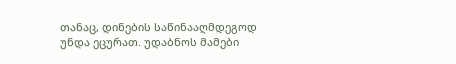თანაც, დინების საწინააღმდეგოდ უნდა ეცურათ. უდაბნოს მამები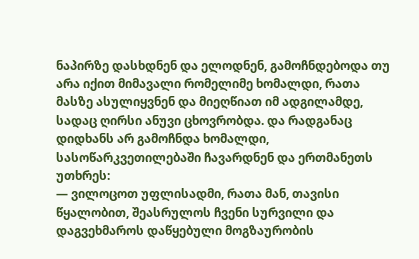ნაპირზე დასხდნენ და ელოდნენ, გამოჩნდებოდა თუ არა იქით მიმავალი რომელიმე ხომალდი, რათა მასზე ასულიყვნენ და მიეღწიათ იმ ადგილამდე, სადაც ღირსი ანუვი ცხოვრობდა. და რადგანაც დიდხანს არ გამოჩნდა ხომალდი, სასოწარკვეთილებაში ჩავარდნენ და ერთმანეთს უთხრეს:
— ვილოცოთ უფლისადმი, რათა მან, თავისი წყალობით, შეასრულოს ჩვენი სურვილი და დაგვეხმაროს დაწყებული მოგზაურობის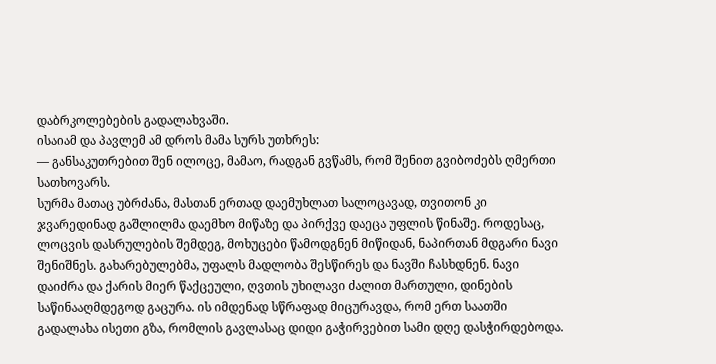დაბრკოლებების გადალახვაში.
ისაიამ და პავლემ ამ დროს მამა სურს უთხრეს:
— განსაკუთრებით შენ ილოცე, მამაო, რადგან გვწამს, რომ შენით გვიბოძებს ღმერთი სათხოვარს.
სურმა მათაც უბრძანა, მასთან ერთად დაემუხლათ სალოცავად, თვითონ კი ჯვარედინად გაშლილმა დაემხო მიწაზე და პირქვე დაეცა უფლის წინაშე. როდესაც, ლოცვის დასრულების შემდეგ, მოხუცები წამოდგნენ მიწიდან, ნაპირთან მდგარი ნავი შენიშნეს. გახარებულებმა, უფალს მადლობა შესწირეს და ნავში ჩასხდნენ. ნავი დაიძრა და ქარის მიერ წაქცეული, ღვთის უხილავი ძალით მართული, დინების საწინააღმდეგოდ გაცურა. ის იმდენად სწრაფად მიცურავდა, რომ ერთ საათში გადალახა ისეთი გზა, რომლის გავლასაც დიდი გაჭირვებით სამი დღე დასჭირდებოდა.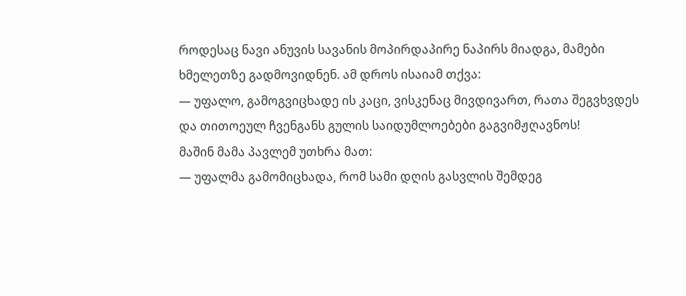როდესაც ნავი ანუვის სავანის მოპირდაპირე ნაპირს მიადგა, მამები ხმელეთზე გადმოვიდნენ. ამ დროს ისაიამ თქვა:
— უფალო, გამოგვიცხადე ის კაცი, ვისკენაც მივდივართ, რათა შეგვხვდეს და თითოეულ ჩვენგანს გულის საიდუმლოებები გაგვიმჟღავნოს!
მაშინ მამა პავლემ უთხრა მათ:
— უფალმა გამომიცხადა, რომ სამი დღის გასვლის შემდეგ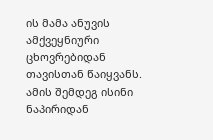ის მამა ანუვის ამქვეყნიური ცხოვრებიდან თავისთან წაიყვანს.
ამის შემდეგ ისინი ნაპირიდან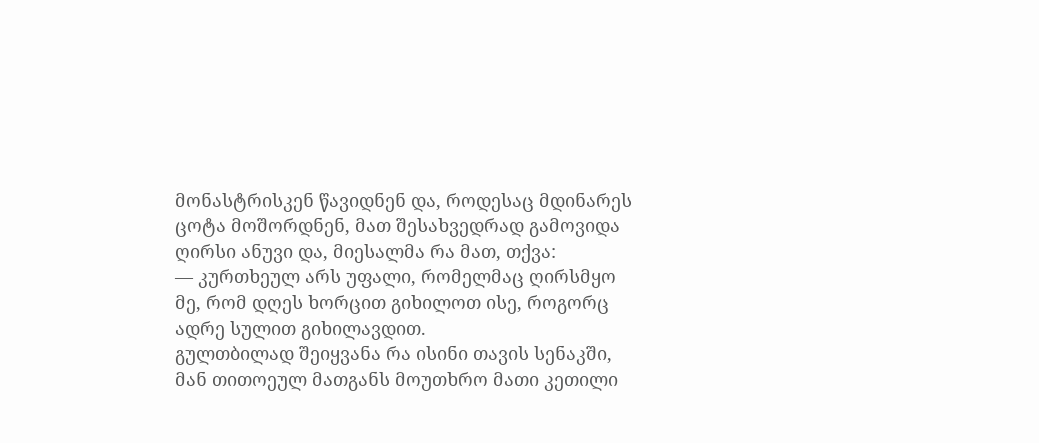მონასტრისკენ წავიდნენ და, როდესაც მდინარეს ცოტა მოშორდნენ, მათ შესახვედრად გამოვიდა ღირსი ანუვი და, მიესალმა რა მათ, თქვა:
— კურთხეულ არს უფალი, რომელმაც ღირსმყო მე, რომ დღეს ხორცით გიხილოთ ისე, როგორც ადრე სულით გიხილავდით.
გულთბილად შეიყვანა რა ისინი თავის სენაკში, მან თითოეულ მათგანს მოუთხრო მათი კეთილი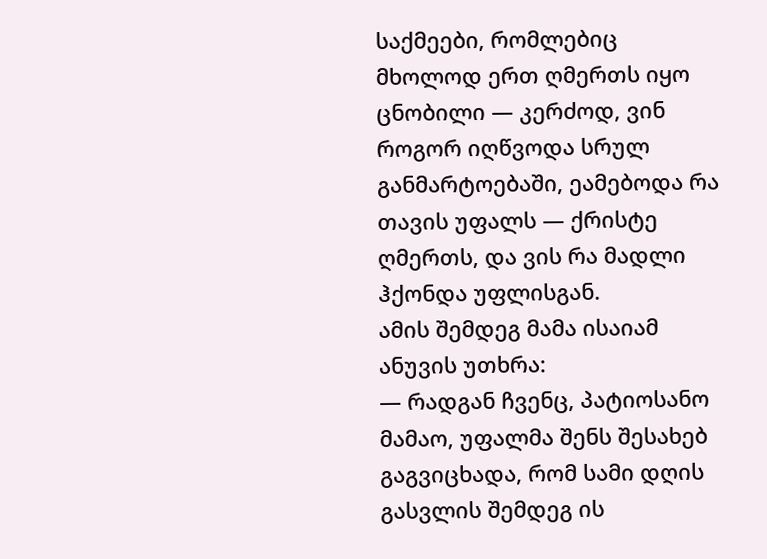საქმეები, რომლებიც მხოლოდ ერთ ღმერთს იყო ცნობილი — კერძოდ, ვინ როგორ იღწვოდა სრულ განმარტოებაში, ეამებოდა რა თავის უფალს — ქრისტე ღმერთს, და ვის რა მადლი ჰქონდა უფლისგან.
ამის შემდეგ მამა ისაიამ ანუვის უთხრა:
— რადგან ჩვენც, პატიოსანო მამაო, უფალმა შენს შესახებ გაგვიცხადა, რომ სამი დღის გასვლის შემდეგ ის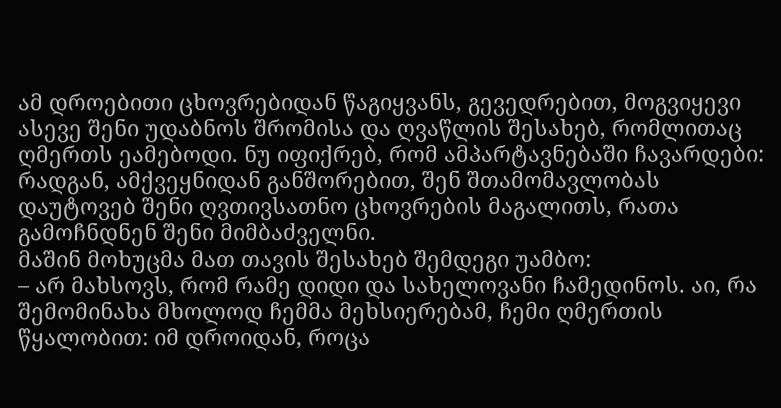ამ დროებითი ცხოვრებიდან წაგიყვანს, გევედრებით, მოგვიყევი ასევე შენი უდაბნოს შრომისა და ღვაწლის შესახებ, რომლითაც ღმერთს ეამებოდი. ნუ იფიქრებ, რომ ამპარტავნებაში ჩავარდები: რადგან, ამქვეყნიდან განშორებით, შენ შთამომავლობას დაუტოვებ შენი ღვთივსათნო ცხოვრების მაგალითს, რათა გამოჩნდნენ შენი მიმბაძველნი.
მაშინ მოხუცმა მათ თავის შესახებ შემდეგი უამბო:
– არ მახსოვს, რომ რამე დიდი და სახელოვანი ჩამედინოს. აი, რა შემომინახა მხოლოდ ჩემმა მეხსიერებამ, ჩემი ღმერთის წყალობით: იმ დროიდან, როცა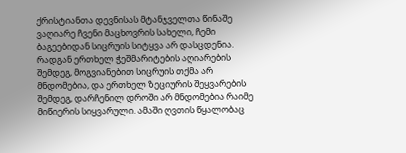ქრისტიანთა დევნისას მტანჯველთა წინაშე ვაღიარე ჩვენი მაცხოვრის სახელი, ჩემი ბაგეებიდან სიცრუის სიტყვა არ დასცდენია. რადგან ერთხელ ჭეშმარიტების აღიარების შემდეგ, მოგვიანებით სიცრუის თქმა არ მნდომებია, და ერთხელ ზეციურის შეყვარების შემდეგ, დარჩენილ დროში არ მნდომებია რაიმე მიწიერის სიყვარული. ამაში ღვთის წყალობაც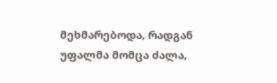მეხმარებოდა, რადგან უფალმა მომცა ძალა,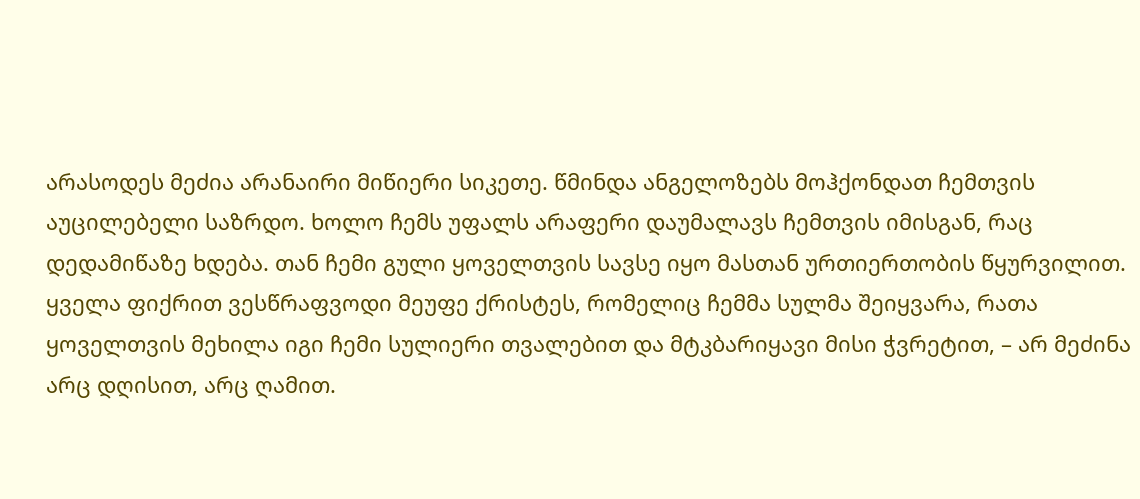არასოდეს მეძია არანაირი მიწიერი სიკეთე. წმინდა ანგელოზებს მოჰქონდათ ჩემთვის აუცილებელი საზრდო. ხოლო ჩემს უფალს არაფერი დაუმალავს ჩემთვის იმისგან, რაც დედამიწაზე ხდება. თან ჩემი გული ყოველთვის სავსე იყო მასთან ურთიერთობის წყურვილით. ყველა ფიქრით ვესწრაფვოდი მეუფე ქრისტეს, რომელიც ჩემმა სულმა შეიყვარა, რათა ყოველთვის მეხილა იგი ჩემი სულიერი თვალებით და მტკბარიყავი მისი ჭვრეტით, – არ მეძინა არც დღისით, არც ღამით.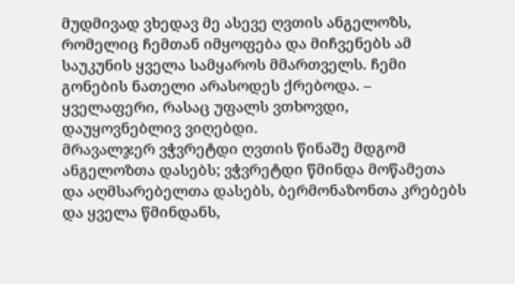მუდმივად ვხედავ მე ასევე ღვთის ანგელოზს, რომელიც ჩემთან იმყოფება და მიჩვენებს ამ საუკუნის ყველა სამყაროს მმართველს. ჩემი გონების ნათელი არასოდეს ქრებოდა. – ყველაფერი, რასაც უფალს ვთხოვდი, დაუყოვნებლივ ვიღებდი.
მრავალჯერ ვჭვრეტდი ღვთის წინაშე მდგომ ანგელოზთა დასებს; ვჭვრეტდი წმინდა მოწამეთა და აღმსარებელთა დასებს, ბერმონაზონთა კრებებს და ყველა წმინდანს,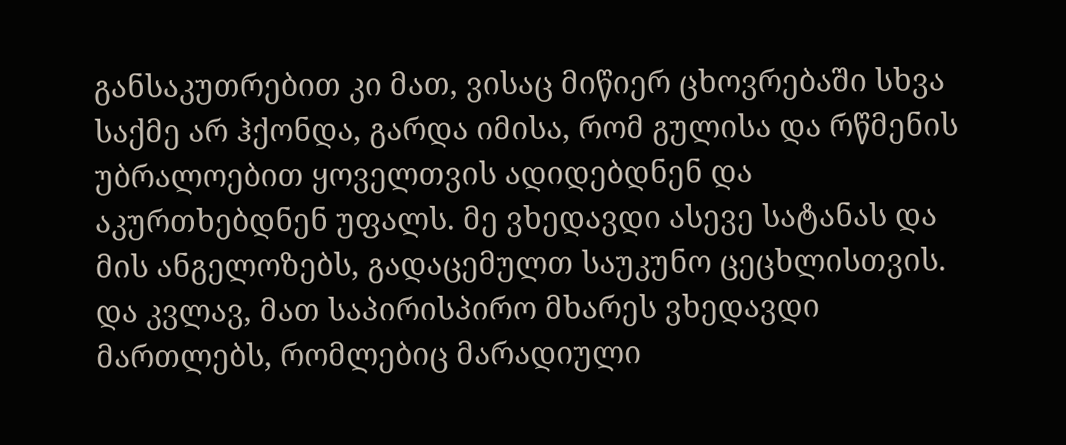განსაკუთრებით კი მათ, ვისაც მიწიერ ცხოვრებაში სხვა საქმე არ ჰქონდა, გარდა იმისა, რომ გულისა და რწმენის უბრალოებით ყოველთვის ადიდებდნენ და აკურთხებდნენ უფალს. მე ვხედავდი ასევე სატანას და მის ანგელოზებს, გადაცემულთ საუკუნო ცეცხლისთვის. და კვლავ, მათ საპირისპირო მხარეს ვხედავდი მართლებს, რომლებიც მარადიული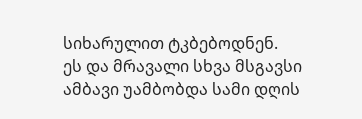სიხარულით ტკბებოდნენ.
ეს და მრავალი სხვა მსგავსი ამბავი უამბობდა სამი დღის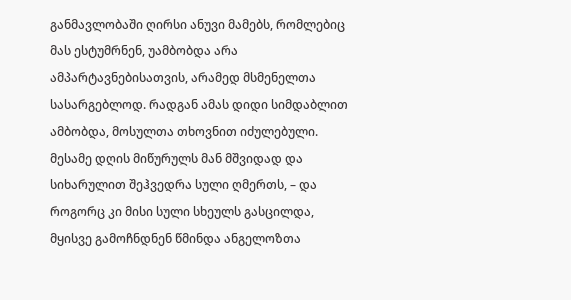განმავლობაში ღირსი ანუვი მამებს, რომლებიც მას ესტუმრნენ, უამბობდა არა ამპარტავნებისათვის, არამედ მსმენელთა სასარგებლოდ. რადგან ამას დიდი სიმდაბლით ამბობდა, მოსულთა თხოვნით იძულებული. მესამე დღის მიწურულს მან მშვიდად და სიხარულით შეჰვედრა სული ღმერთს, – და როგორც კი მისი სული სხეულს გასცილდა, მყისვე გამოჩნდნენ წმინდა ანგელოზთა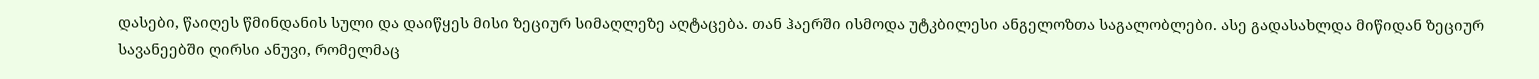დასები, წაიღეს წმინდანის სული და დაიწყეს მისი ზეციურ სიმაღლეზე აღტაცება. თან ჰაერში ისმოდა უტკბილესი ანგელოზთა საგალობლები. ასე გადასახლდა მიწიდან ზეციურ სავანეებში ღირსი ანუვი, რომელმაც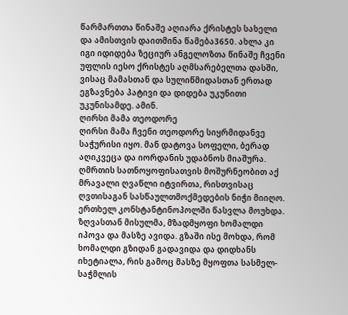წარმართთა წინაშე აღიარა ქრისტეს სახელი და ამისთვის დაითმინა წამება3650. ახლა კი იგი იდიდება ზეციურ ანგელოზთა წინაშე ჩვენი უფლის იესო ქრისტეს აღმსარებელთა დასში, ვისაც მამასთან და სულიწმიდასთან ერთად ეგზავნება პატივი და დიდება უკუნითი უკუნისამდე. ამინ.
ღირსი მამა თეოდორე
ღირსი მამა ჩვენი თეოდორე სიყრმიდანვე საჭურისი იყო. მან დატოვა სოფელი, ბერად აღიკვეცა და იორდანის უდაბნოს მიაშურა. ღმრთის სათნოყოფისათვის მოშურნეობით აქ მრავალი ღვაწლი იტვირთა, რისთვისაც ღვთისაგან სასწაულთმოქმედების ნიჭი მიიღო.
ერთხელ კონსტანტინოპოლში წასვლა მოუხდა. ზღვასთან მისულმა, მზადმყოფი ხომალდი იპოვა და მასზე ავიდა. გზაში ისე მოხდა, რომ ხომალდი გზიდან გადავიდა და დიდხანს იხეტიალა, რის გამოც მასზე მყოფთა სასმელ-საჭმლის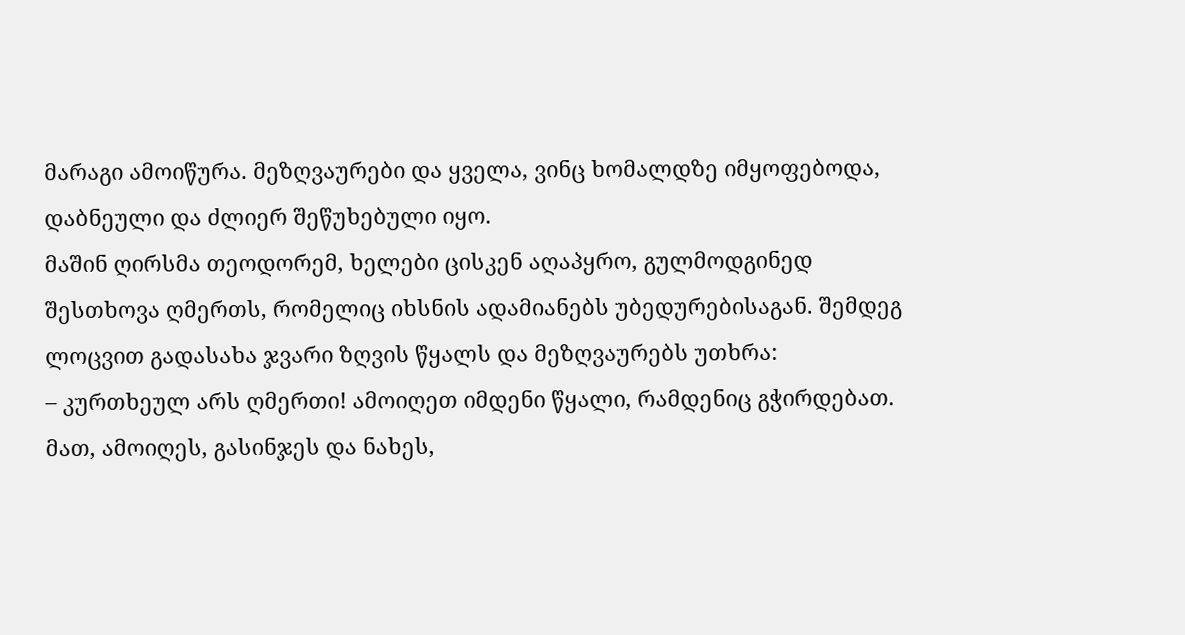მარაგი ამოიწურა. მეზღვაურები და ყველა, ვინც ხომალდზე იმყოფებოდა, დაბნეული და ძლიერ შეწუხებული იყო.
მაშინ ღირსმა თეოდორემ, ხელები ცისკენ აღაპყრო, გულმოდგინედ შესთხოვა ღმერთს, რომელიც იხსნის ადამიანებს უბედურებისაგან. შემდეგ ლოცვით გადასახა ჯვარი ზღვის წყალს და მეზღვაურებს უთხრა:
– კურთხეულ არს ღმერთი! ამოიღეთ იმდენი წყალი, რამდენიც გჭირდებათ.
მათ, ამოიღეს, გასინჯეს და ნახეს,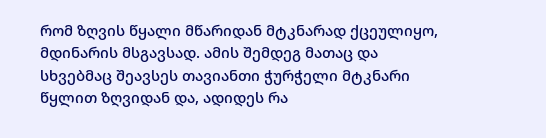რომ ზღვის წყალი მწარიდან მტკნარად ქცეულიყო, მდინარის მსგავსად. ამის შემდეგ მათაც და სხვებმაც შეავსეს თავიანთი ჭურჭელი მტკნარი წყლით ზღვიდან და, ადიდეს რა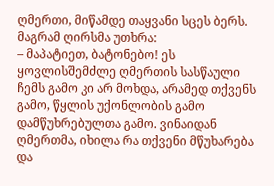ღმერთი, მიწამდე თაყვანი სცეს ბერს. მაგრამ ღირსმა უთხრა:
– მაპატიეთ, ბატონებო! ეს ყოვლისშემძლე ღმერთის სასწაული ჩემს გამო კი არ მოხდა, არამედ თქვენს გამო, წყლის უქონლობის გამო დამწუხრებულთა გამო. ვინაიდან ღმერთმა, იხილა რა თქვენი მწუხარება და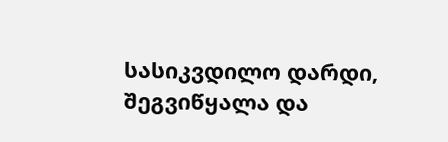სასიკვდილო დარდი, შეგვიწყალა და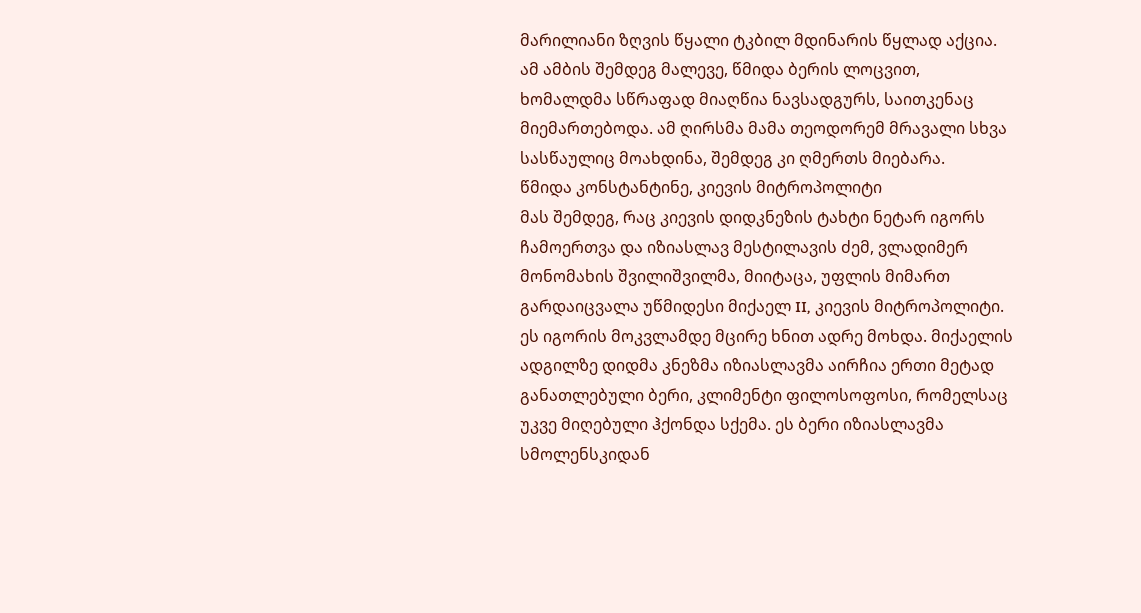მარილიანი ზღვის წყალი ტკბილ მდინარის წყლად აქცია.
ამ ამბის შემდეგ მალევე, წმიდა ბერის ლოცვით, ხომალდმა სწრაფად მიაღწია ნავსადგურს, საითკენაც მიემართებოდა. ამ ღირსმა მამა თეოდორემ მრავალი სხვა სასწაულიც მოახდინა, შემდეგ კი ღმერთს მიებარა.
წმიდა კონსტანტინე, კიევის მიტროპოლიტი
მას შემდეგ, რაც კიევის დიდკნეზის ტახტი ნეტარ იგორს ჩამოერთვა და იზიასლავ მესტილავის ძემ, ვლადიმერ მონომახის შვილიშვილმა, მიიტაცა, უფლის მიმართ გარდაიცვალა უწმიდესი მიქაელ II, კიევის მიტროპოლიტი. ეს იგორის მოკვლამდე მცირე ხნით ადრე მოხდა. მიქაელის ადგილზე დიდმა კნეზმა იზიასლავმა აირჩია ერთი მეტად განათლებული ბერი, კლიმენტი ფილოსოფოსი, რომელსაც უკვე მიღებული ჰქონდა სქემა. ეს ბერი იზიასლავმა სმოლენსკიდან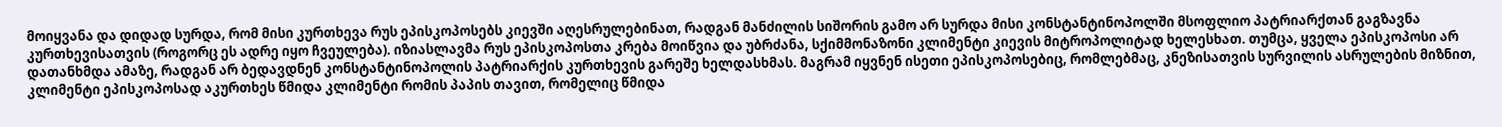მოიყვანა და დიდად სურდა, რომ მისი კურთხევა რუს ეპისკოპოსებს კიევში აღესრულებინათ, რადგან მანძილის სიშორის გამო არ სურდა მისი კონსტანტინოპოლში მსოფლიო პატრიარქთან გაგზავნა კურთხევისათვის (როგორც ეს ადრე იყო ჩვეულება). იზიასლავმა რუს ეპისკოპოსთა კრება მოიწვია და უბრძანა, სქიმმონაზონი კლიმენტი კიევის მიტროპოლიტად ხელესხათ. თუმცა, ყველა ეპისკოპოსი არ დათანხმდა ამაზე, რადგან არ ბედავდნენ კონსტანტინოპოლის პატრიარქის კურთხევის გარეშე ხელდასხმას. მაგრამ იყვნენ ისეთი ეპისკოპოსებიც, რომლებმაც, კნეზისათვის სურვილის ასრულების მიზნით, კლიმენტი ეპისკოპოსად აკურთხეს წმიდა კლიმენტი რომის პაპის თავით, რომელიც წმიდა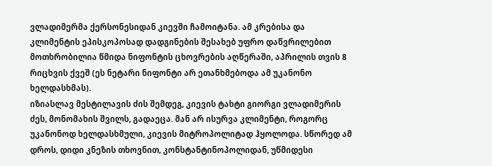ვლადიმერმა ქერსონესიდან კიევში ჩამოიტანა. ამ კრებისა და კლიმენტის ეპისკოპოსად დადგინების შესახებ უფრო დაწვრილებით მოთხრობილია წმიდა ნიფონტის ცხოვრების აღწერაში, აპრილის თვის 8 რიცხვის ქვეშ (ეს ნეტარი ნიფონტი არ ეთანხმებოდა ამ უკანონო ხელდასხმას).
იზიასლავ მესტილავის ძის შემდეგ, კიევის ტახტი გიორგი ვლადიმერის ძეს, მონომახის შვილს, გადაეცა. მან არ ისურვა კლიმენტი, როგორც უკანონოდ ხელდასხმული, კიევის მიტროპოლიტად ჰყოლოდა. სწორედ ამ დროს, დიდი კნეზის თხოვნით, კონსტანტინოპოლიდან, უწმიდესი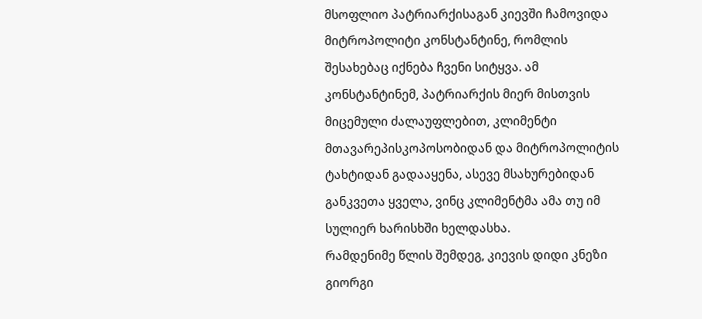მსოფლიო პატრიარქისაგან კიევში ჩამოვიდა მიტროპოლიტი კონსტანტინე, რომლის შესახებაც იქნება ჩვენი სიტყვა. ამ კონსტანტინემ, პატრიარქის მიერ მისთვის მიცემული ძალაუფლებით, კლიმენტი მთავარეპისკოპოსობიდან და მიტროპოლიტის ტახტიდან გადააყენა, ასევე მსახურებიდან განკვეთა ყველა, ვინც კლიმენტმა ამა თუ იმ სულიერ ხარისხში ხელდასხა.
რამდენიმე წლის შემდეგ, კიევის დიდი კნეზი გიორგი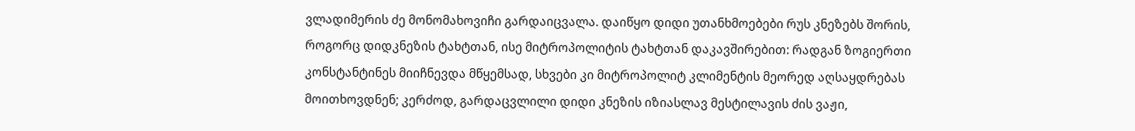ვლადიმერის ძე მონომახოვიჩი გარდაიცვალა. დაიწყო დიდი უთანხმოებები რუს კნეზებს შორის, როგორც დიდკნეზის ტახტთან, ისე მიტროპოლიტის ტახტთან დაკავშირებით: რადგან ზოგიერთი კონსტანტინეს მიიჩნევდა მწყემსად, სხვები კი მიტროპოლიტ კლიმენტის მეორედ აღსაყდრებას მოითხოვდნენ; კერძოდ, გარდაცვლილი დიდი კნეზის იზიასლავ მესტილავის ძის ვაჟი,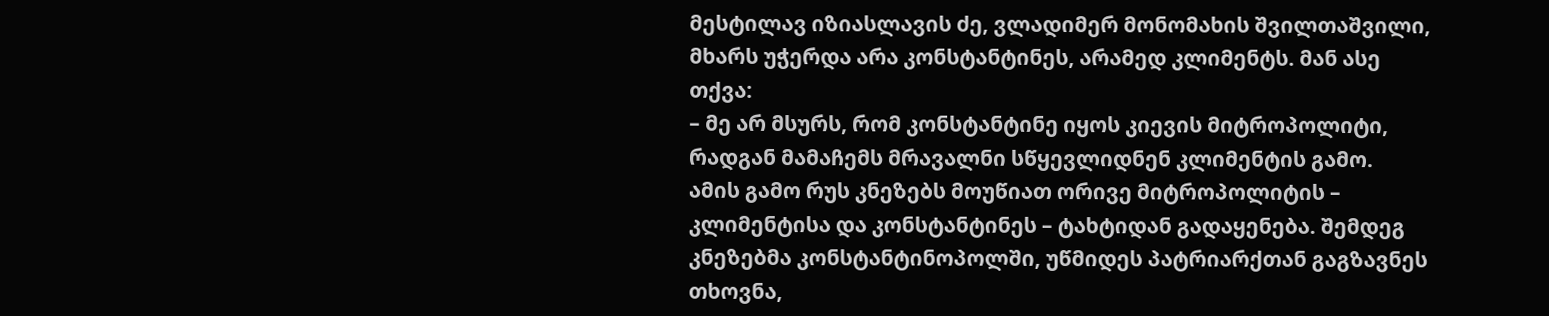მესტილავ იზიასლავის ძე, ვლადიმერ მონომახის შვილთაშვილი, მხარს უჭერდა არა კონსტანტინეს, არამედ კლიმენტს. მან ასე თქვა:
– მე არ მსურს, რომ კონსტანტინე იყოს კიევის მიტროპოლიტი, რადგან მამაჩემს მრავალნი სწყევლიდნენ კლიმენტის გამო.
ამის გამო რუს კნეზებს მოუწიათ ორივე მიტროპოლიტის – კლიმენტისა და კონსტანტინეს – ტახტიდან გადაყენება. შემდეგ კნეზებმა კონსტანტინოპოლში, უწმიდეს პატრიარქთან გაგზავნეს თხოვნა,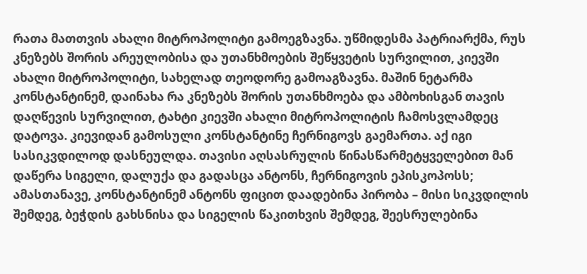რათა მათთვის ახალი მიტროპოლიტი გამოეგზავნა. უწმიდესმა პატრიარქმა, რუს კნეზებს შორის არეულობისა და უთანხმოების შეწყვეტის სურვილით, კიევში ახალი მიტროპოლიტი, სახელად თეოდორე გამოაგზავნა. მაშინ ნეტარმა კონსტანტინემ, დაინახა რა კნეზებს შორის უთანხმოება და ამბოხისგან თავის დაღწევის სურვილით, ტახტი კიევში ახალი მიტროპოლიტის ჩამოსვლამდეც დატოვა. კიევიდან გამოსული კონსტანტინე ჩერნიგოვს გაემართა. აქ იგი სასიკვდილოდ დასნეულდა. თავისი აღსასრულის წინასწარმეტყველებით მან დაწერა სიგელი, დალუქა და გადასცა ანტონს, ჩერნიგოვის ეპისკოპოსს; ამასთანავე, კონსტანტინემ ანტონს ფიცით დაადებინა პირობა – მისი სიკვდილის შემდეგ, ბეჭდის გახსნისა და სიგელის წაკითხვის შემდეგ, შეესრულებინა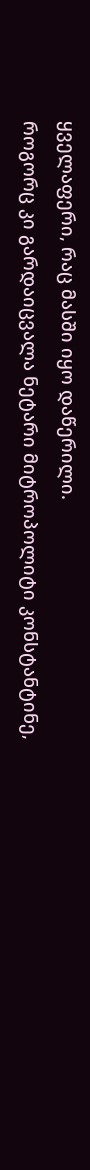ყველაფერი, რაც მასში იყო დაწერილი.
როგორც კი გარდაიცვალა ნეტარი მიტროპოლიტი კონსტანტინე,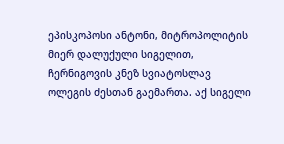ეპისკოპოსი ანტონი, მიტროპოლიტის მიერ დალუქული სიგელით, ჩერნიგოვის კნეზ სვიატოსლავ ოლეგის ძესთან გაემართა. აქ სიგელი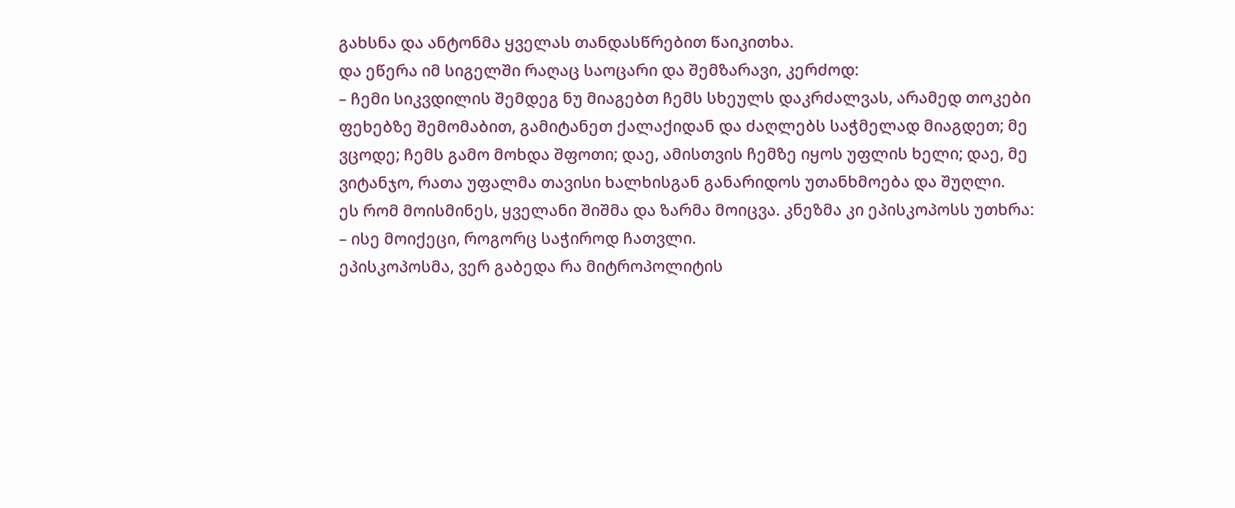გახსნა და ანტონმა ყველას თანდასწრებით წაიკითხა.
და ეწერა იმ სიგელში რაღაც საოცარი და შემზარავი, კერძოდ:
– ჩემი სიკვდილის შემდეგ ნუ მიაგებთ ჩემს სხეულს დაკრძალვას, არამედ თოკები ფეხებზე შემომაბით, გამიტანეთ ქალაქიდან და ძაღლებს საჭმელად მიაგდეთ; მე ვცოდე; ჩემს გამო მოხდა შფოთი; დაე, ამისთვის ჩემზე იყოს უფლის ხელი; დაე, მე ვიტანჯო, რათა უფალმა თავისი ხალხისგან განარიდოს უთანხმოება და შუღლი.
ეს რომ მოისმინეს, ყველანი შიშმა და ზარმა მოიცვა. კნეზმა კი ეპისკოპოსს უთხრა:
– ისე მოიქეცი, როგორც საჭიროდ ჩათვლი.
ეპისკოპოსმა, ვერ გაბედა რა მიტროპოლიტის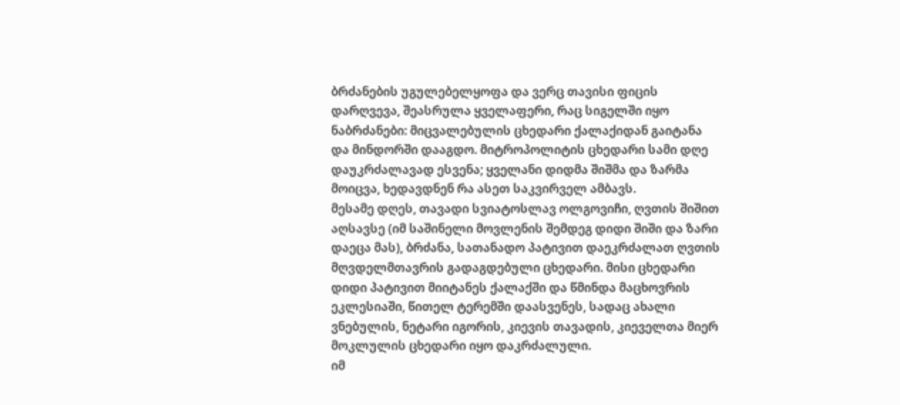ბრძანების უგულებელყოფა და ვერც თავისი ფიცის დარღვევა, შეასრულა ყველაფერი, რაც სიგელში იყო ნაბრძანები: მიცვალებულის ცხედარი ქალაქიდან გაიტანა და მინდორში დააგდო. მიტროპოლიტის ცხედარი სამი დღე დაუკრძალავად ესვენა; ყველანი დიდმა შიშმა და ზარმა მოიცვა, ხედავდნენ რა ასეთ საკვირველ ამბავს.
მესამე დღეს, თავადი სვიატოსლავ ოლგოვიჩი, ღვთის შიშით აღსავსე (იმ საშინელი მოვლენის შემდეგ დიდი შიში და ზარი დაეცა მას), ბრძანა, სათანადო პატივით დაეკრძალათ ღვთის მღვდელმთავრის გადაგდებული ცხედარი. მისი ცხედარი დიდი პატივით მიიტანეს ქალაქში და წმინდა მაცხოვრის ეკლესიაში, წითელ ტერემში დაასვენეს, სადაც ახალი ვნებულის, ნეტარი იგორის, კიევის თავადის, კიეველთა მიერ მოკლულის ცხედარი იყო დაკრძალული.
იმ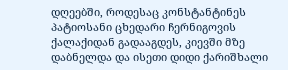დღეებში, როდესაც კონსტანტინეს პატიოსანი ცხედარი ჩერნიგოვის ქალაქიდან გადააგდეს, კიევში მზე დაბნელდა და ისეთი დიდი ქარიშხალი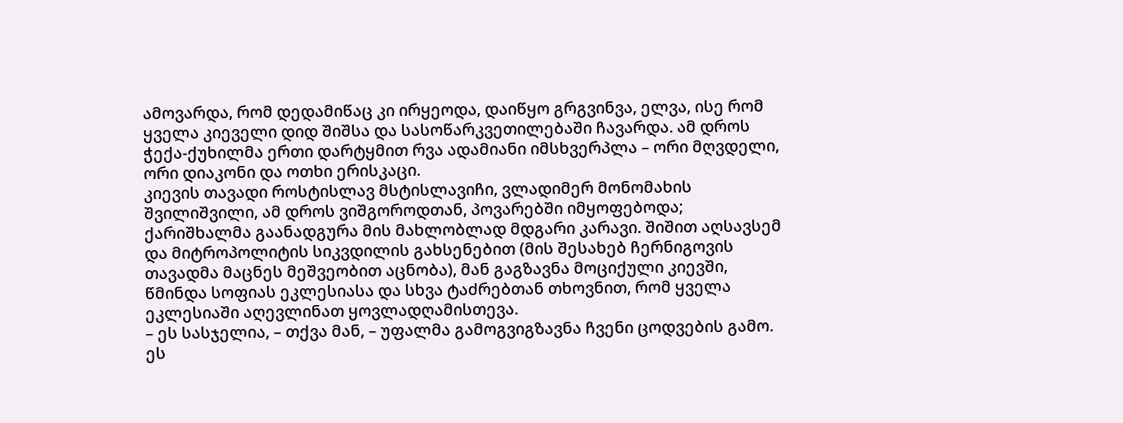ამოვარდა, რომ დედამიწაც კი ირყეოდა, დაიწყო გრგვინვა, ელვა, ისე რომ ყველა კიეველი დიდ შიშსა და სასოწარკვეთილებაში ჩავარდა. ამ დროს ჭექა-ქუხილმა ერთი დარტყმით რვა ადამიანი იმსხვერპლა – ორი მღვდელი, ორი დიაკონი და ოთხი ერისკაცი.
კიევის თავადი როსტისლავ მსტისლავიჩი, ვლადიმერ მონომახის შვილიშვილი, ამ დროს ვიშგოროდთან, პოვარებში იმყოფებოდა; ქარიშხალმა გაანადგურა მის მახლობლად მდგარი კარავი. შიშით აღსავსემ და მიტროპოლიტის სიკვდილის გახსენებით (მის შესახებ ჩერნიგოვის თავადმა მაცნეს მეშვეობით აცნობა), მან გაგზავნა მოციქული კიევში, წმინდა სოფიას ეკლესიასა და სხვა ტაძრებთან თხოვნით, რომ ყველა ეკლესიაში აღევლინათ ყოვლადღამისთევა.
– ეს სასჯელია, – თქვა მან, – უფალმა გამოგვიგზავნა ჩვენი ცოდვების გამო.
ეს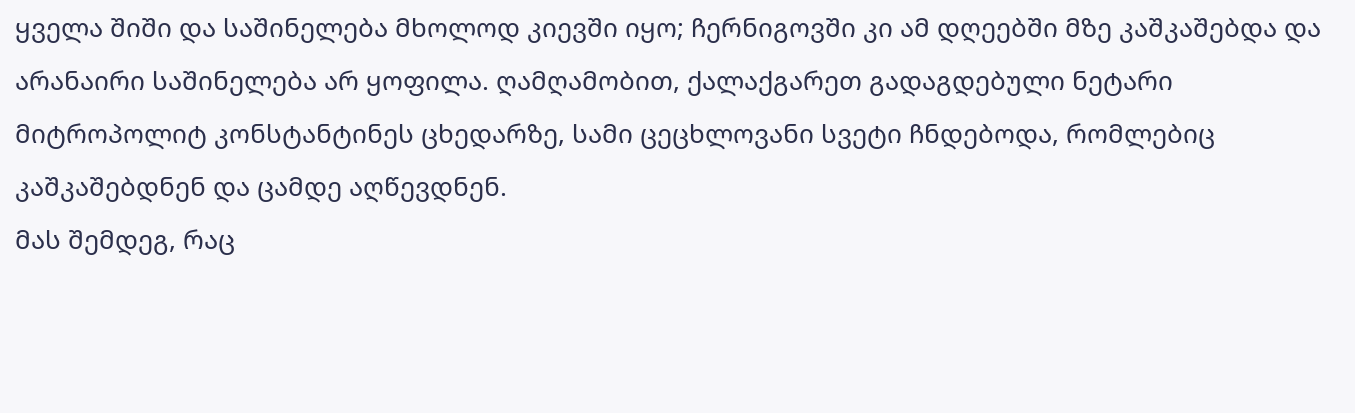ყველა შიში და საშინელება მხოლოდ კიევში იყო; ჩერნიგოვში კი ამ დღეებში მზე კაშკაშებდა და არანაირი საშინელება არ ყოფილა. ღამღამობით, ქალაქგარეთ გადაგდებული ნეტარი მიტროპოლიტ კონსტანტინეს ცხედარზე, სამი ცეცხლოვანი სვეტი ჩნდებოდა, რომლებიც კაშკაშებდნენ და ცამდე აღწევდნენ.
მას შემდეგ, რაც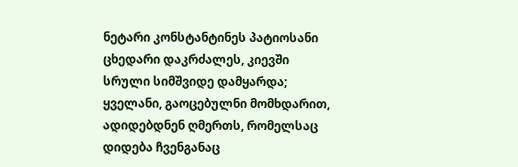ნეტარი კონსტანტინეს პატიოსანი ცხედარი დაკრძალეს, კიევში სრული სიმშვიდე დამყარდა; ყველანი, გაოცებულნი მომხდარით, ადიდებდნენ ღმერთს, რომელსაც დიდება ჩვენგანაც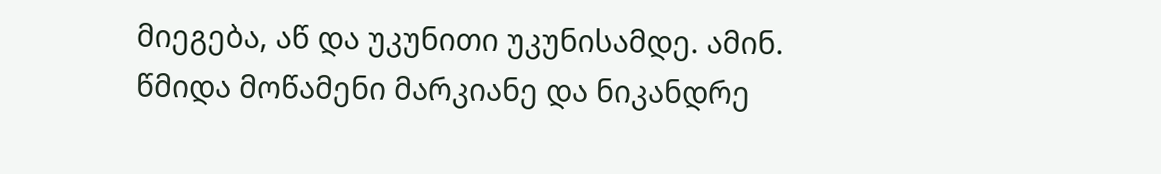მიეგება, აწ და უკუნითი უკუნისამდე. ამინ.
წმიდა მოწამენი მარკიანე და ნიკანდრე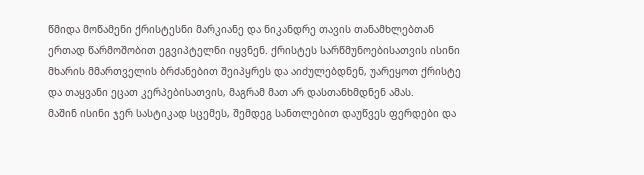წმიდა მოწამენი ქრისტესნი მარკიანე და ნიკანდრე თავის თანამხლებთან ერთად წარმოშობით ეგვიპტელნი იყვნენ. ქრისტეს სარწმუნოებისათვის ისინი მხარის მმართველის ბრძანებით შეიპყრეს და აიძულებდნენ, უარეყოთ ქრისტე და თაყვანი ეცათ კერპებისათვის, მაგრამ მათ არ დასთანხმდნენ ამას.
მაშინ ისინი ჯერ სასტიკად სცემეს, შემდეგ სანთლებით დაუწვეს ფერდები და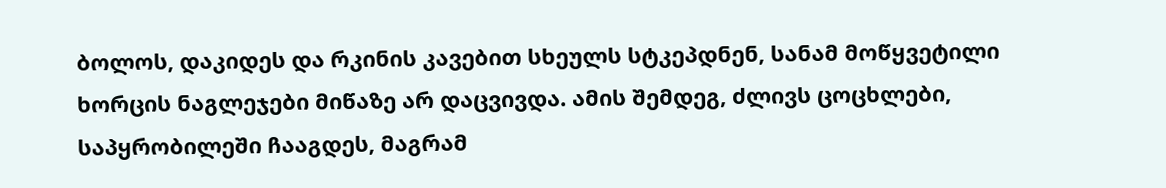ბოლოს, დაკიდეს და რკინის კავებით სხეულს სტკეპდნენ, სანამ მოწყვეტილი ხორცის ნაგლეჯები მიწაზე არ დაცვივდა. ამის შემდეგ, ძლივს ცოცხლები, საპყრობილეში ჩააგდეს, მაგრამ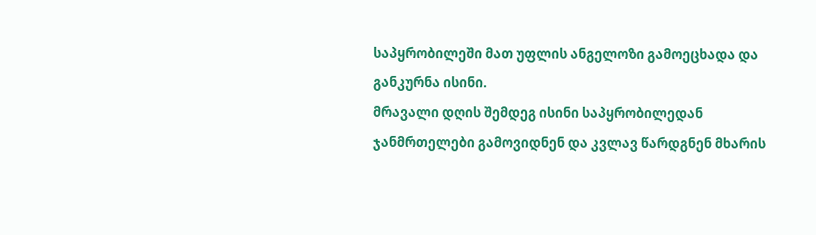საპყრობილეში მათ უფლის ანგელოზი გამოეცხადა და განკურნა ისინი.
მრავალი დღის შემდეგ ისინი საპყრობილედან ჯანმრთელები გამოვიდნენ და კვლავ წარდგნენ მხარის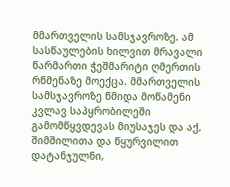მმართველის სამსჯავროზე. ამ სასწაულების ხილვით მრავალი წარმართი ჭეშმარიტი ღმერთის რწმენაზე მოექცა. მმართველის სამსჯავროზე წმიდა მოწამენი კვლავ საპყრობილეში გამომწყვდევას მიუსაჯეს და აქ, შიმშილითა და წყურვილით დატანჯულნი,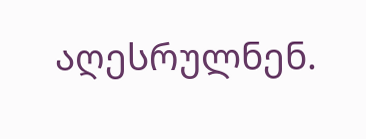აღესრულნენ.